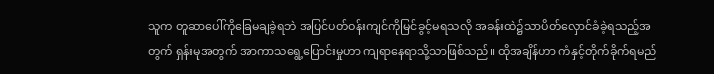သူက တူဆာပေါ်ကိုခြေမချခဲ့ရဘဲ အပြင်ပတ်ဝန်းကျင်ကိုမြင်ခွင့်မရသလို အခန်းထဲ၌သာပိတ်လှောင်ခံခဲ့ရသည့်အတွက် ရှန်းမုအတွက် အာကာသရွေ့ပြောင်းမှုဟာ ကျရာနေရာသို့သာဖြစ်သည်။ ထိုအချိန်ဟာ ကံနှင့်တိုက်ခိုက်ရမည်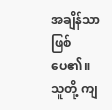အချိန်သာဖြစ်ပေ၏။ သူတို့ ကျ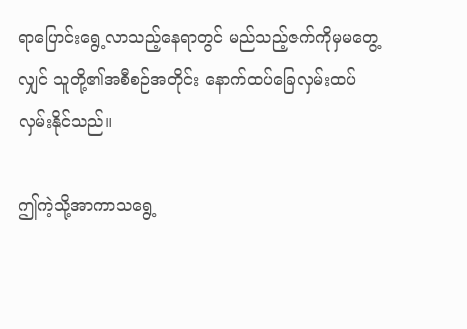ရာပြောင်းရွေ့လာသည့်နေရာတွင် မည်သည့်ဇက်ကိုမှမတွေ့လျှင် သူတို့၏အစီစဉ်အတိုင်း နောက်ထပ်ခြေလှမ်းထပ်လှမ်းနိုင်သည်။

ဤကဲ့သို့အာကာသရွေ့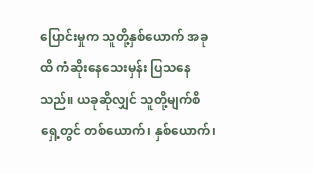ပြောင်းမှုက သူတို့နှစ်ယောက် အခုထိ ကံဆိုးနေသေးမှန်း ပြသနေသည်။ ယခုဆိုလျှင် သူတို့မျက်စိရှေ့တွင် တစ်ယောက်၊ နှစ်ယောက်၊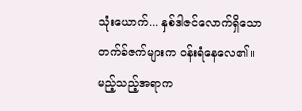သုံးယောက်... နှစ်ဒါဇင်လောက်ရှိသောတက်ခ်ဇက်များက ဝန်းရံနေလေ၏။ မည့်သည့်အရာက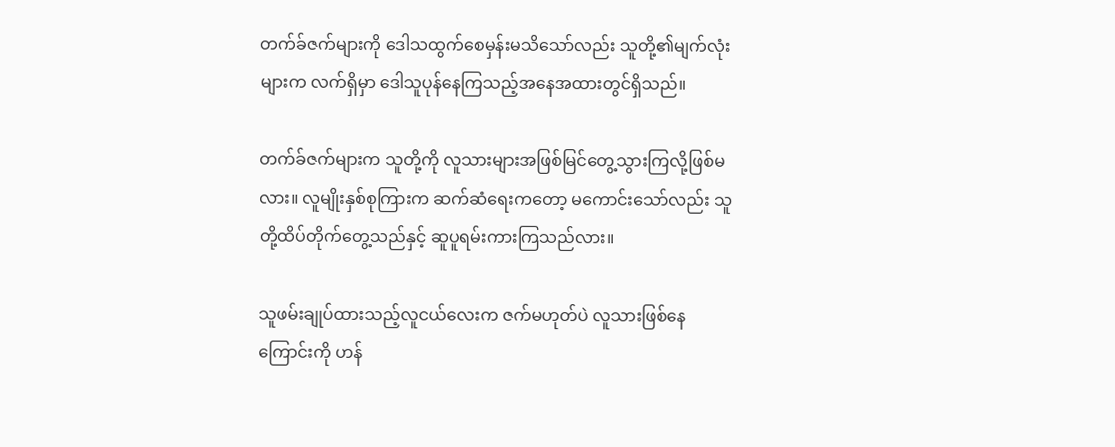တက်ခ်ဇက်များကို ဒေါသထွက်စေမှန်းမသိသော်လည်း သူတို့၏မျက်လုံးများက လက်ရှိမှာ ဒေါသူပုန်နေကြသည့်အနေအထားတွင်ရှိသည်။

တက်ခ်ဇက်များက သူတို့ကို လူသားများအဖြစ်မြင်တွေ့သွားကြလို့ဖြစ်မလား။ လူမျိုးနှစ်စုကြားက ဆက်ဆံရေးကတော့ မကောင်းသော်လည်း သူတို့ထိပ်တိုက်တွေ့သည်နှင့် ဆူပူရမ်းကားကြသည်လား။

သူဖမ်းချုပ်ထားသည့်လူငယ်လေးက ဇက်မဟုတ်ပဲ လူသားဖြစ်နေကြောင်းကို ဟန်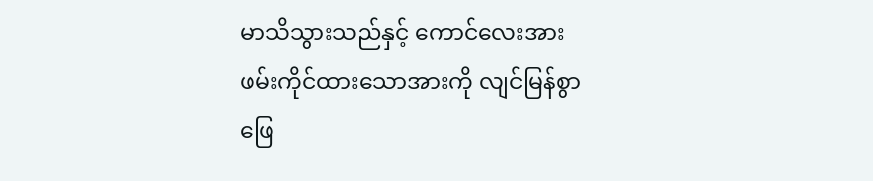မာသိသွားသည်နှင့် ကောင်လေးအား ဖမ်းကိုင်ထားသောအားကို လျင်မြန်စွာ ဖြေ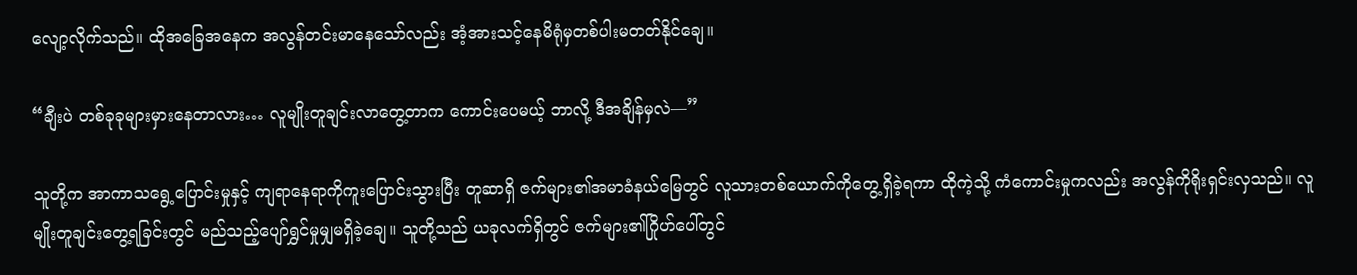လျော့လိုက်သည်။ ထိုအခြေအနေက အလွန်တင်းမာနေသော်လည်း အံ့အားသင့်နေမိရုံမှတစ်ပါးမတတ်နိုင်ချေ။

“ချီးပဲ တစ်ခုခုများမှားနေတာလား… လူမျိုးတူချင်းလာတွေ့တာက ကောင်းပေမယ့် ဘာလို့ ဒီအချိန်မှလဲ—”

သူတို့က အာကာသရွေ့ပြောင်းမှုနှင့် ကျရာနေရာကိုကူးပြောင်းသွားပြီး တူဆာရှိ ဇက်များ၏အမာခံနယ်မြေတွင် လူသားတစ်ယောက်ကိုတွေ့ရှိခဲ့ရကာ ထိုကဲ့သို့ ကံကောင်းမှုကလည်း အလွန်ကိုရိုးရှင်းလှသည်။ လူမျိုးတူချင်းတွေ့ရခြင်းတွင် မည်သည့်ပျော်ရွှင်မှုမျှမရှိခဲ့ချေ။ သူတို့သည် ယခုလက်ရှိတွင် ဇက်များ၏ဂြိုဟ်ပေါ်တွင်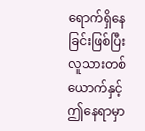ရောက်ရှိနေခြင်းဖြစ်ပြီး လူသားတစ်ယောက်နှင့် ဤနေရာမှာ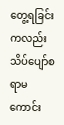တွေ့ရခြင်းကလည်း သိပ်ပျော်စရာမကောင်း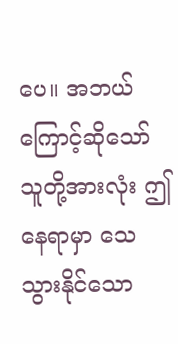ပေ။ အဘယ်ကြောင့်ဆိုသော် သူတို့အားလုံး ဤနေရာမှာ သေသွားနိုင်သော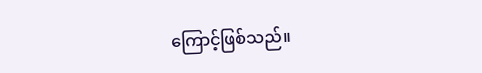ကြောင့်ဖြစ်သည်။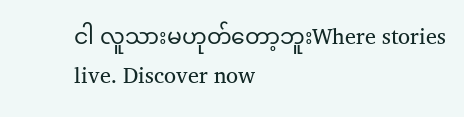ငါ လူသားမဟုတ်တော့ဘူးWhere stories live. Discover now